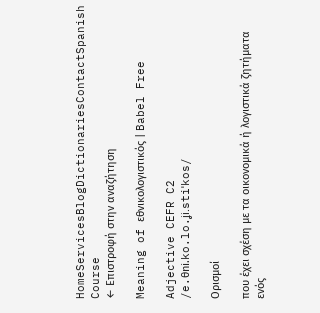HomeServicesBlogDictionariesContactSpanish Course
← Επιστροφή στην αναζήτηση

Meaning of εθνικολογιστικός | Babel Free

Adjective CEFR C2
/e.θni.ko.lo.ʝi.stiˈkos/

Ορισμοί

που έχει σχέση με τα οικονομικά ή λογιστικά ζητήματα ενός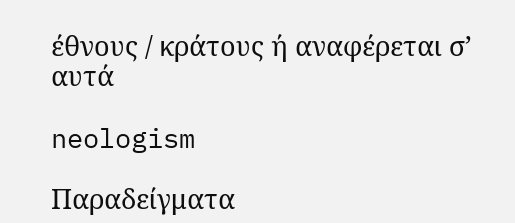έθνους / κράτους ή αναφέρεται σ’ αυτά

neologism

Παραδείγματα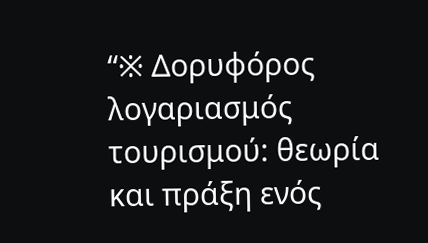“※ Δορυφόρος λογαριασμός τουρισμού: θεωρία και πράξη ενός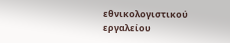εθνικολογιστικού εργαλείου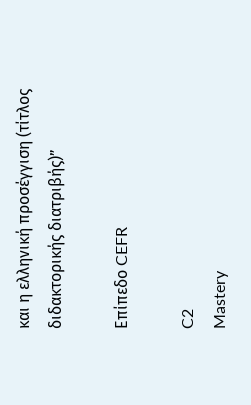και η ελληνική προσέγγιση (τίτλος διδακτορικής διατριβής)”

Επίπεδο CEFR

C2
Mastery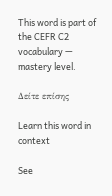This word is part of the CEFR C2 vocabulary — mastery level.

Δείτε επίσης

Learn this word in context

See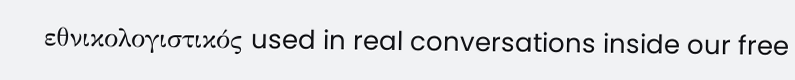εθνικολογιστικός used in real conversations inside our free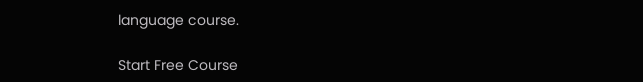language course.

Start Free Course